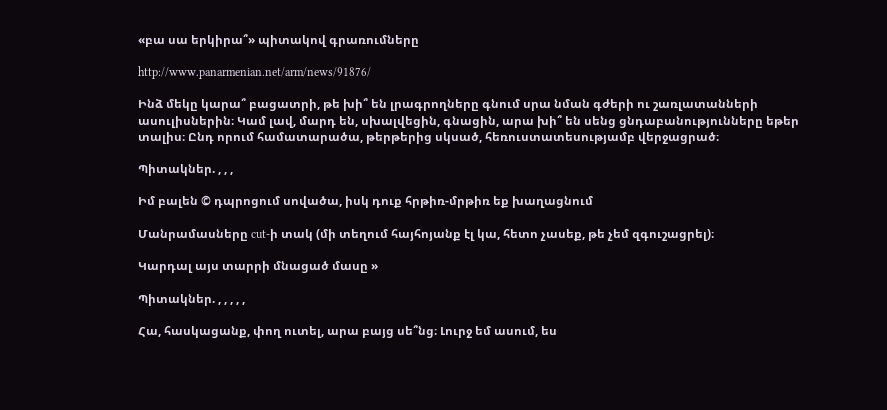«բա սա երկիրա՞» պիտակով գրառումները

http://www.panarmenian.net/arm/news/91876/

Ինձ մեկը կարա՞ բացատրի, թե խի՞ են լրագրողները գնում սրա նման գժերի ու շառլատանների ասուլիսներին։ Կամ լավ, մարդ են, սխալվեցին, գնացին, արա խի՞ են սենց ցնդաբանությունները եթեր տալիս։ Ընդ որում համատարածա, թերթերից սկսած, հեռուստատեսությամբ վերջացրած։

Պիտակներ. , , ,

Իմ բալեն © դպրոցում սովածա, իսկ դուք հրթիռ-մրթիռ եք խաղացնում

Մանրամասները cut-ի տակ (մի տեղում հայհոյանք էլ կա, հետո չասեք, թե չեմ զգուշացրել)։

Կարդալ այս տարրի մնացած մասը »

Պիտակներ. , , , , ,

Հա, հասկացանք, փող ուտել, արա բայց սե՞նց։ Լուրջ եմ ասում, ես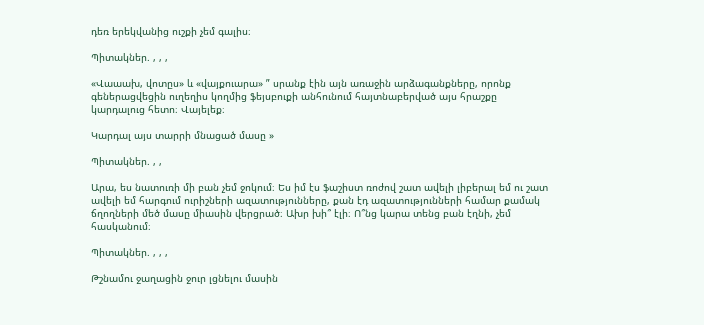դեռ երեկվանից ուշքի չեմ գալիս։

Պիտակներ. , , ,

«Վաաախ, վոտըս» և «վայքուարա» ” սրանք էին այն առաջին արձագանքները, որոնք գեներացվեցին ուղեղիս կողմից ֆեյսբուքի անհունում հայտնաբերված այս հրաշքը կարդալուց հետո։ Վայելեք։

Կարդալ այս տարրի մնացած մասը »

Պիտակներ. , ,

Արա, ես նատուռի մի բան չեմ ջոկում։ Ես իմ էս ֆաշիստ ռոժով շատ ավելի լիբերալ եմ ու շատ ավելի եմ հարգում ուրիշների ազատությունները, քան էդ ազատությունների համար քամակ ճղողների մեծ մասը միասին վերցրած։ Ախր խի՞ էլի։ Ո՞նց կարա տենց բան էղնի, չեմ հասկանում։

Պիտակներ. , , ,

Թշնամու ջաղացին ջուր լցնելու մասին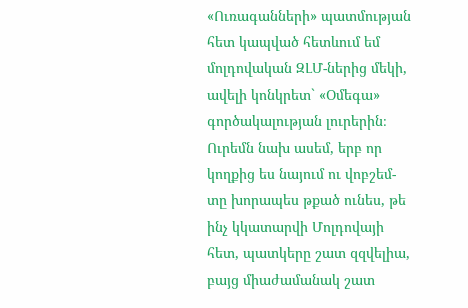«Ուռագանների» պատմության հետ կապված հետևում եմ մոլդովական ԶԼՄ-ներից մեկի, ավելի կոնկրետ` «Օմեգա» գործակալության լուրերին։ Ուրեմն նախ ասեմ, երբ որ կողքից ես նայում ու վոբշեմ-տը խորապես թքած ունես, թե ինչ կկատարվի Մոլդովայի հետ, պատկերը շատ զզվելիա, բայց միաժամանակ շատ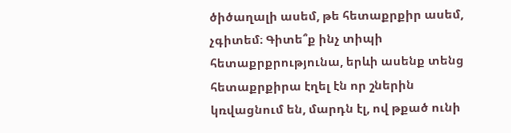ծիծաղալի ասեմ, թե հետաքրքիր ասեմ, չգիտեմ։ Գիտե՞ք ինչ տիպի հետաքրքրությունա, երևի ասենք տենց հետաքրքիրա էղել էն որ շներին կռվացնում են, մարդն էլ, ով թքած ունի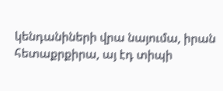կենդանիների վրա նայումա, իրան հետաքրքիրա, այ էդ տիպի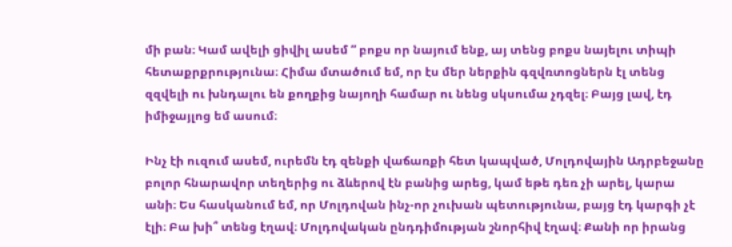մի բան։ Կամ ավելի ցիվիլ ասեմ ” բոքս որ նայում ենք, այ տենց բոքս նայելու տիպի հետաքրքրությունա։ Հիմա մտածում եմ, որ էս մեր ներքին գզվռտոցներն էլ տենց զզվելի ու խնդալու են քողքից նայողի համար ու նենց սկսումա չդզել։ Բայց լավ, էդ իմիջայլոց եմ ասում։

Ինչ էի ուզում ասեմ, ուրեմն էդ զենքի վաճառքի հետ կապված, Մոլդովային Ադրբեջանը բոլոր հնարավոր տեղերից ու ձևերով էն բանից արեց, կամ եթե դեռ չի արել, կարա անի։ Ես հասկանում եմ, որ Մոլդովան ինչ-որ չուխան պետությունա, բայց էդ կարգի չէ էլի։ Բա խի՞ տենց էղավ։ Մոլդովական ընդդիմության շնորհիվ էղավ։ Քանի որ իրանց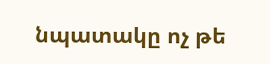նպատակը ոչ թե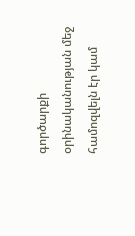գործարքի օրինականության մեջ համոզվելն էր կամ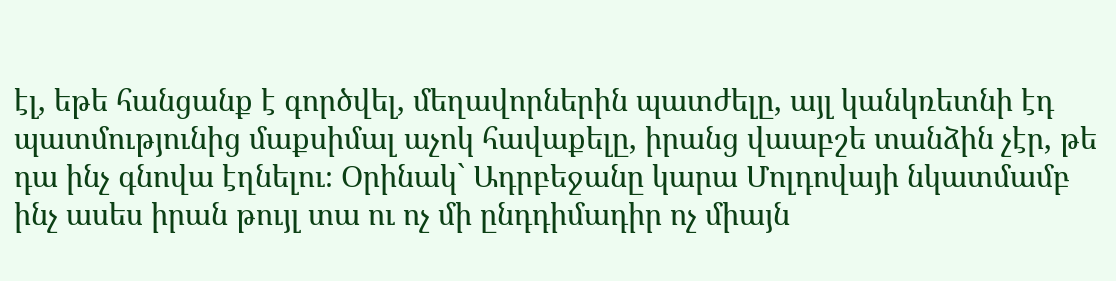էլ, եթե հանցանք է գործվել, մեղավորներին պատժելը, այլ կանկռետնի էդ պատմությունից մաքսիմալ աչոկ հավաքելը, իրանց վաաբշե տանձին չէր, թե դա ինչ գնովա էղնելու։ Օրինակ` Ադրբեջանը կարա Մոլդովայի նկատմամբ ինչ ասես իրան թույլ տա ու ոչ մի ընդդիմադիր ոչ միայն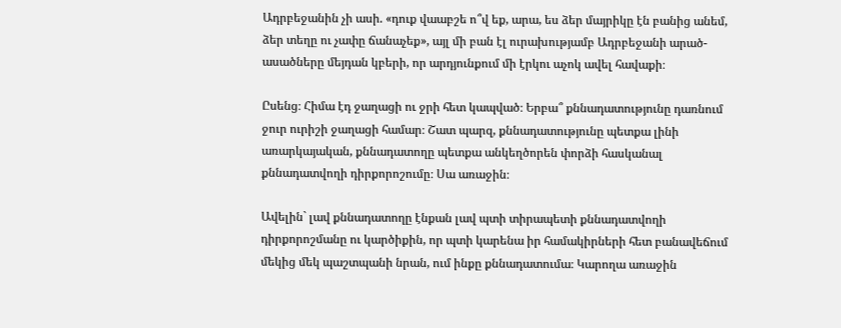Ադրբեջանին չի ասի. «դուք վաաբշե ո՞վ եք, արա, ես ձեր մայրիկը էն բանից անեմ, ձեր տեղը ու չափը ճանաչեք», այլ մի բան էլ ուրախությամբ Ադրբեջանի արած-ասածները մեյդան կբերի, որ արդյունքում մի էրկու աչոկ ավել հավաքի։

Ըսենց։ Հիմա էդ ջաղացի ու ջրի հետ կապված։ Երբա՞ քննադատությունը դառնում ջուր ուրիշի ջաղացի համար։ Շատ պարզ, քննադատությունը պետքա լինի առարկայական, քննադատողը պետքա անկեղծորեն փորձի հասկանալ քննադատվողի դիրքորոշումը։ Սա առաջին։

Ավելին` լավ քննադատողը էնքան լավ պտի տիրապետի քննադատվողի դիրքորոշմանը ու կարծիքին, որ պտի կարենա իր համակիրների հետ բանավեճում մեկից մեկ պաշտպանի նրան, ում ինքը քննադատումա։ Կարողա առաջին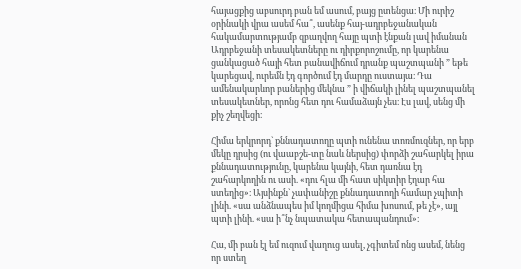հայացքից աբսուրդ բան եմ ասում, բայց ըտենցա։ Մի ուրիշ օրինակի վրա ասեմ հա՞, ասենք հայ-ադրբեջանական հակամարտությամբ զբաղվող հայը պտի էնքան լավ իմանան Ադրբեջանի տեսակետները ու դիրքորոշումը, որ կարենա ցանկացած հայի հետ բանավիճում դրանք պաշտպանի ” եթե կարեցավ, ուրեմն էդ գործում էդ մարդը ուստայա։ Դա ամենակարևոր բաներից մեկնա ” ի վիճակի լինել պաշտպանել տեսակետներ, որոնց հետ դու համաձայն չես։ Էս լավ, սենց մի քիչ շեղվեցի։

Հիմա երկրորդ` քննադատողը պտի ունենա տոռմուզներ, որ երբ մեկը դրսից (ու վաաբշե-տը նաև ներսից) փորձի շահարկել իրա քննադատությունը, կարենա կայնի, հետ դառնա էդ շահարկողին ու ասի. «դու հլա մի հատ սիկտիր էղար հա ստեղից»։ Այսինքն` չափանիշը քննադատողի համար չպիտի լինի. «սա անձնապես իմ կողմիցա հիմա խոսում, թե չէ», այլ պտի լինի. «սա ի՞նչ նպատակա հետապանդում»։

Հա, մի բան էլ եմ ուզում վաղուց ասել, չգիտեմ ոնց ասեմ, նենց որ ստեղ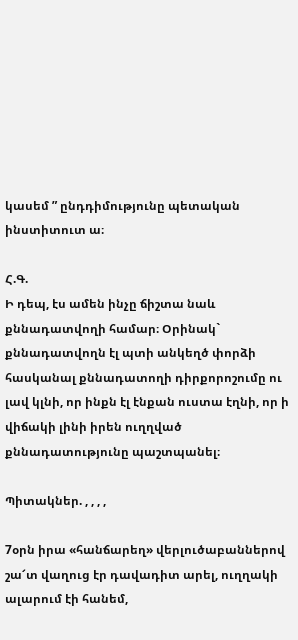կասեմ ” ընդդիմությունը պետական ինստիտուտ ա։

Հ.Գ.
Ի դեպ, էս ամեն ինչը ճիշտա նաև քննադատվողի համար։ Օրինակ` քննադատվողն էլ պտի անկեղծ փորձի հասկանալ քննադատողի դիրքորոշումը ու լավ կլնի, որ ինքն էլ էնքան ուստա էղնի, որ ի վիճակի լինի իրեն ուղղված քննադատությունը պաշտպանել։

Պիտակներ. , , , ,

7օրն իրա «հանճարեղ» վերլուծաբաններով շա՜տ վաղուց էր դավադիտ արել, ուղղակի ալարում էի հանեմ,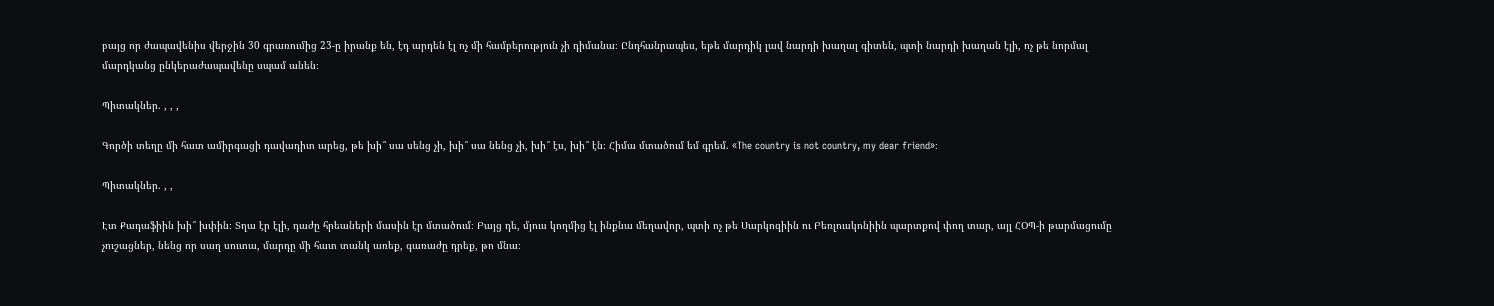բայց որ ժապավենիս վերջին 30 գրառումից 23-ը իրանք են, էդ արդեն էլ ոչ մի համբերություն չի դիմանա։ Ընդհանրապես, եթե մարդիկ լավ նարդի խաղալ գիտեն, պտի նարդի խաղան էլի, ոչ թե նորմալ մարդկանց ընկերաժապավենը սպամ անեն։

Պիտակներ. , , ,

Գործի տեղը մի հատ ամիրգացի դավադիտ արեց, թե խի՞ սա սենց չի, խի՞ սա նենց չի, խի՞ էս, խի՞ էն։ Հիմա մտածում եմ գրեմ. «The country is not country, my dear friend»։

Պիտակներ. , ,

Էտ Քադաֆիին խի՞ խփին։ Տղա էր էլի, դաժը հրեաների մասին էր մտածում։ Բայց դե, մյուս կողմից էլ ինքնա մեղավոր, պտի ոչ թե Սարկոզիին ու Բեռլուսկոնիին պարտքով փող տար, այլ ՀՕՊ-ի թարմացումը չուշացներ, նենց որ սաղ սուտա, մարդը մի հատ տանկ առեք, գառաժը դրեք, թո մնա։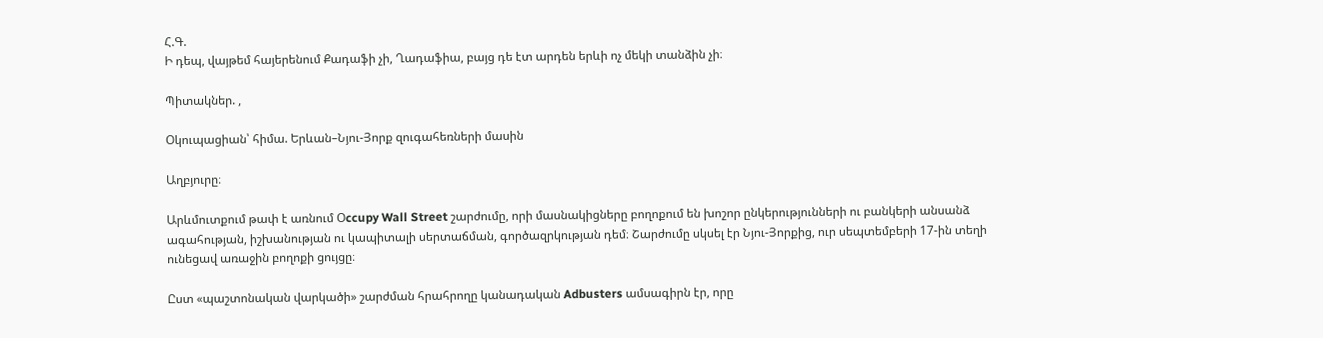Հ.Գ.
Ի դեպ, վայթեմ հայերենում Քադաֆի չի, Ղադաֆիա, բայց դե էտ արդեն երևի ոչ մեկի տանձին չի։

Պիտակներ. ,

Օկուպացիան՝ հիմա. Երևան–Նյու-Յորք զուգահեռների մասին

Աղբյուրը։

Արևմուտքում թափ է առնում Օccupy Wall Street շարժումը, որի մասնակիցները բողոքում են խոշոր ընկերությունների ու բանկերի անսանձ ագահության, իշխանության ու կապիտալի սերտաճման, գործազրկության դեմ։ Շարժումը սկսել էր Նյու-Յորքից, ուր սեպտեմբերի 17-ին տեղի ունեցավ առաջին բողոքի ցույցը։

Ըստ «պաշտոնական վարկածի» շարժման հրահրողը կանադական Adbusters ամսագիրն էր, որը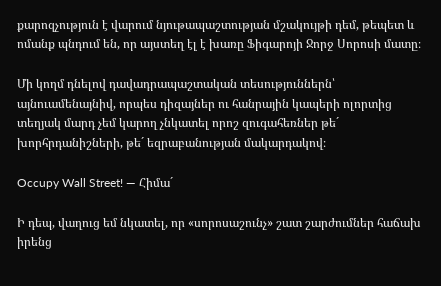քարոզչություն է վարում նյութապաշտության մշակույթի դեմ, թեպետ և ոմանք պնդում են, որ այստեղ էլ է խառը Ֆիգարոյի Ջորջ Սորոսի մատը։

Մի կողմ դնելով դավադրապաշտական տեսություններն՝ այնուամենայնիվ, որպես դիզայներ ու հանրային կապերի ոլորտից տեղյակ մարդ չեմ կարող չնկատել որոշ զուգահեռներ թե´ խորհրդանիշների, թե´ եզրաբանության մակարդակով։

Occupy Wall Street! — Հիմա´

Ի դեպ, վաղուց եմ նկատել, որ «սորոսաշունչ» շատ շարժումներ հաճախ իրենց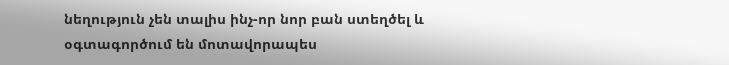նեղություն չեն տալիս ինչ-որ նոր բան ստեղծել և օգտագործում են մոտավորապես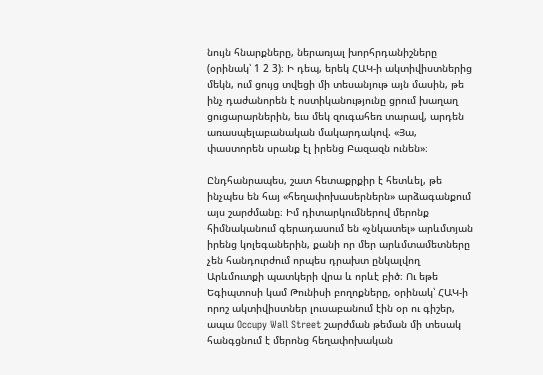նույն հնարքները, ներառյալ խորհրդանիշները (օրինակ՝ 1 2 3)։ Ի դեպ, երեկ ՀԱԿ-ի ակտիվիստներից մեկն, ում ցույց տվեցի մի տեսանյութ այն մասին, թե ինչ դաժանորեն է ոստիկանությունը ցրում խաղաղ ցուցարարներին, եւս մեկ զուգահեռ տարավ, արդեն առասպելաբանական մակարդակով. «Յա, փաստորեն սրանք էլ իրենց Բազազն ունեն»։

Ընդհանրապես, շատ հետաքրքիր է հետևել, թե ինչպես են հայ «հեղափոխասերներն» արձագանքում այս շարժմանը։ Իմ դիտարկումներով մերոնք հիմնականում գերադասում են «չնկատել» արևմտյան իրենց կոլեգաներին, քանի որ մեր արևմտամետները չեն հանդուրժում որպես դրախտ ընկալվող Արևմուտքի պատկերի վրա և որևէ բիծ։ Ու եթե Եգիպտոսի կամ Թունիսի բողոքները, օրինակ՝ ՀԱԿ-ի որոշ ակտիվիստներ լուսաբանում էին օր ու գիշեր, ապա Occupy Wall Street շարժման թեման մի տեսակ հանգցնում է մերոնց հեղափոխական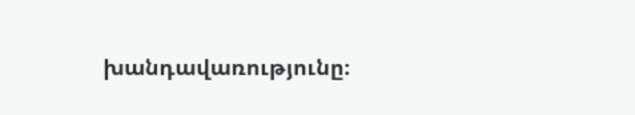խանդավառությունը։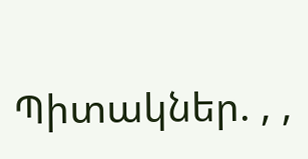Պիտակներ. , ,